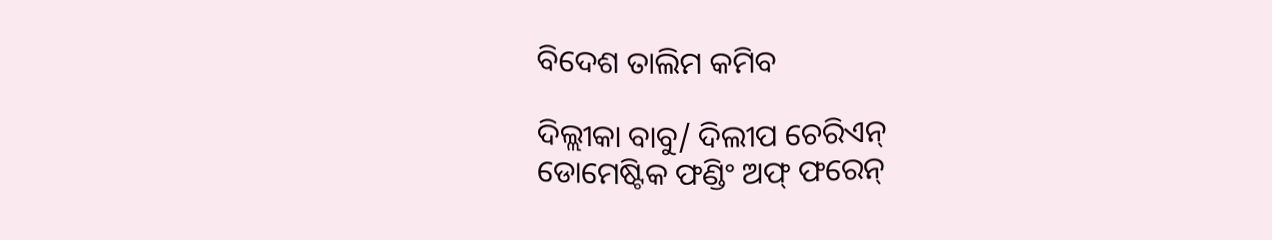ବିଦେଶ ତାଲିମ କମିବ

ଦିଲ୍ଲୀକା ବାବୁ/ ଦିଲୀପ ଚେରିଏନ୍‌
ଡୋମେଷ୍ଟିକ ଫଣ୍ଡିଂ ଅଫ୍‌ ଫରେନ୍‌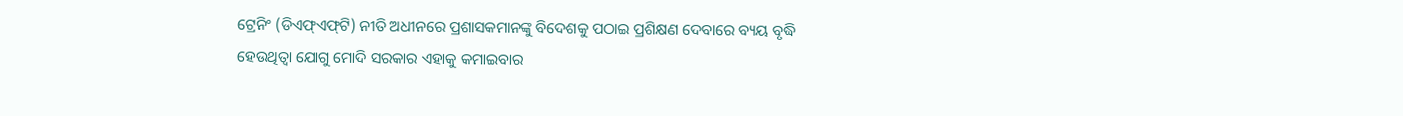ଟ୍ରେନିଂ (ଡିଏଫ୍‌ଏଫ୍‌ଟି) ନୀତି ଅଧୀନରେ ପ୍ରଶାସକମାନଙ୍କୁ ବିଦେଶକୁ ପଠାଇ ପ୍ରଶିକ୍ଷଣ ଦେବାରେ ବ୍ୟୟ ବୃଦ୍ଧି ହେଉଥିତ୍ବା ଯୋଗୁ ମୋଦି ସରକାର ଏହାକୁ କମାଇବାର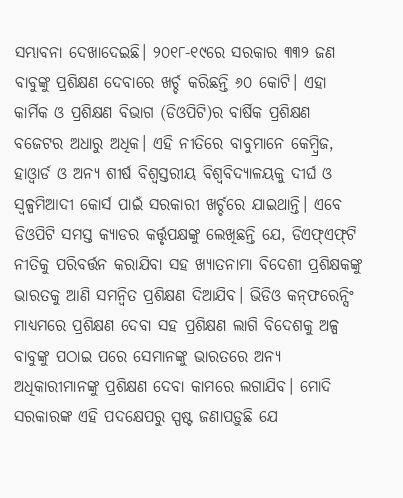ସମ୍ଭାବନା ଦେଖାଦେଇଛି। ୨୦୧୮-୧୯ରେ ସରକାର ୩୩୨ ଜଣ ବାବୁଙ୍କୁ ପ୍ରଶିକ୍ଷଣ ଦେବାରେ ଖର୍ଚ୍ଚ କରିଛନ୍ତି ୬୦ କୋଟି। ଏହା କାର୍ମିକ ଓ ପ୍ରଶିକ୍ଷଣ ବିଭାଗ (ଡିଓପିଟି)ର ବାର୍ଷିକ ପ୍ରଶିକ୍ଷଣ ବଜେଟର ଅଧାରୁ ଅଧିକ। ଏହି ନୀତିରେ ବାବୁମାନେ କେମ୍ବ୍ରିଜ, ହାଓ୍ବାର୍ଡ ଓ ଅନ୍ୟ ଶୀର୍ଷ ବିଶ୍ୱସ୍ତରୀୟ ବିଶ୍ୱବିଦ୍ୟାଳୟକୁ ଦୀର୍ଘ ଓ ସ୍ବଳ୍ପମିଆଦୀ କୋର୍ସ ପାଇଁ ସରକାରୀ ଖର୍ଚ୍ଚରେ ଯାଇଥାନ୍ତି। ଏବେ ଡିଓପିଟି ସମସ୍ତ କ୍ୟାଡର କର୍ତ୍ତୃପକ୍ଷଙ୍କୁ ଲେଖିଛନ୍ତି ଯେ, ଡିଏଫ୍‌ଏଫ୍‌ଟି ନୀତିକୁ ପରିବର୍ତ୍ତନ କରାଯିବା ସହ ଖ୍ୟାତନାମା ବିଦେଶୀ ପ୍ରଶିକ୍ଷକଙ୍କୁ ଭାରତକୁ ଆଣି ସମନ୍ବିତ ପ୍ରଶିକ୍ଷଣ ଦିଆଯିବ। ଭିଡିଓ କନ୍‌ଫରେନ୍ସିଂ ମାଧ୍ୟମରେ ପ୍ରଶିକ୍ଷଣ ଦେବା ସହ ପ୍ରଶିକ୍ଷଣ ଲାଗି ବିଦେଶକୁ ଅଳ୍ପ ବାବୁଙ୍କୁ ପଠାଇ ପରେ ସେମାନଙ୍କୁ ଭାରତରେ ଅନ୍ୟ ଅଧିକାରୀମାନଙ୍କୁ ପ୍ରଶିକ୍ଷଣ ଦେବା କାମରେ ଲଗାଯିବ। ମୋଦି ସରକାରଙ୍କ ଏହି ପଦକ୍ଷେପରୁ ସ୍ପଷ୍ଟ ଜଣାପଡ଼ୁଛି ଯେ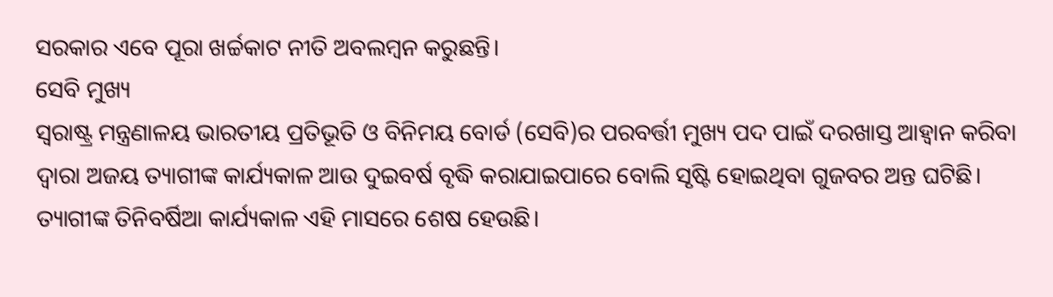ସରକାର ଏବେ ପୂରା ଖର୍ଚ୍ଚକାଟ ନୀତି ଅବଲମ୍ବନ କରୁଛନ୍ତି।
ସେବି ମୁଖ୍ୟ
ସ୍ବରାଷ୍ଟ୍ର ମନ୍ତ୍ରଣାଳୟ ଭାରତୀୟ ପ୍ରତିଭୂତି ଓ ବିନିମୟ ବୋର୍ଡ (ସେବି)ର ପରବର୍ତ୍ତୀ ମୁଖ୍ୟ ପଦ ପାଇଁ ଦରଖାସ୍ତ ଆହ୍ବାନ କରିବା ଦ୍ୱାରା ଅଜୟ ତ୍ୟାଗୀଙ୍କ କାର୍ଯ୍ୟକାଳ ଆଉ ଦୁଇବର୍ଷ ବୃଦ୍ଧି କରାଯାଇପାରେ ବୋଲି ସୃଷ୍ଟି ହୋଇଥିବା ଗୁଜବର ଅନ୍ତ ଘଟିଛି। ତ୍ୟାଗୀଙ୍କ ତିନିବର୍ଷିଆ କାର୍ଯ୍ୟକାଳ ଏହି ମାସରେ ଶେଷ ହେଉଛି।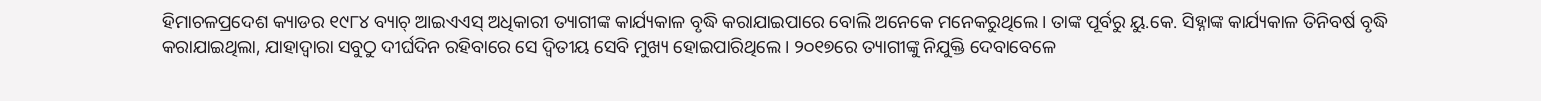ହିମାଚଳପ୍ରଦେଶ କ୍ୟାଡର ୧୯୮୪ ବ୍ୟାଚ୍‌ ଆଇଏଏସ୍‌ ଅଧିକାରୀ ତ୍ୟାଗୀଙ୍କ କାର୍ଯ୍ୟକାଳ ବୃଦ୍ଧି କରାଯାଇପାରେ ବୋଲି ଅନେକେ ମନେକରୁଥିଲେ। ତାଙ୍କ ପୂର୍ବରୁ ୟୁ.କେ. ସିହ୍ନାଙ୍କ କାର୍ଯ୍ୟକାଳ ତିନିବର୍ଷ ବୃଦ୍ଧି କରାଯାଇଥିଲା, ଯାହାଦ୍ୱାରା ସବୁଠୁ ଦୀର୍ଘଦିନ ରହିବାରେ ସେ ଦ୍ୱିତୀୟ ସେବି ମୁଖ୍ୟ ହୋଇପାରିଥିଲେ। ୨୦୧୭ରେ ତ୍ୟାଗୀଙ୍କୁ ନିଯୁକ୍ତି ଦେବାବେଳେ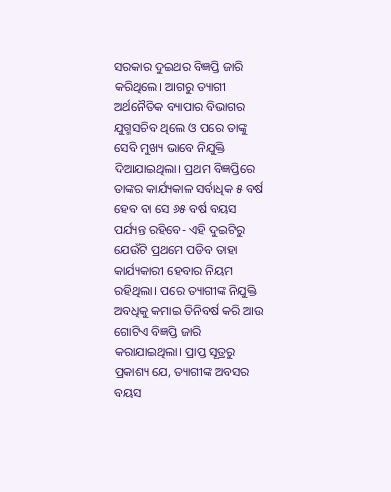ସରକାର ଦୁଇଥର ବିଜ୍ଞପ୍ତି ଜାରି କରିଥିଲେ। ଆଗରୁ ତ୍ୟାଗୀ ଅର୍ଥନୈତିକ ବ୍ୟାପାର ବିଭାଗର ଯୁଗ୍ମସଚିବ ଥିଲେ ଓ ପରେ ତାଙ୍କୁ ସେବି ମୁଖ୍ୟ ଭାବେ ନିଯୁକ୍ତି ଦିଆଯାଇଥିଲା। ପ୍ରଥମ ବିଜ୍ଞପ୍ତିରେ ତାଙ୍କର କାର୍ଯ୍ୟକାଳ ସର୍ବାଧିକ ୫ ବର୍ଷ ହେବ ବା ସେ ୬୫ ବର୍ଷ ବୟସ ପର୍ଯ୍ୟନ୍ତ ରହିବେ- ଏହି ଦୁଇଟିରୁ ଯେଉଁଟି ପ୍ରଥମେ ପଡିବ ତାହା କାର୍ଯ୍ୟକାରୀ ହେବାର ନିୟମ ରହିଥିଲା। ପରେ ତ୍ୟାଗୀଙ୍କ ନିଯୁକ୍ତି ଅବଧିକୁ କମାଇ ତିନିବର୍ଷ କରି ଆଉ ଗୋଟିଏ ବିଜ୍ଞପ୍ତି ଜାରି କରାଯାଇଥିଲା। ପ୍ରାପ୍ତ ସୂତ୍ରରୁ ପ୍ରକାଶ୍ୟ ଯେ, ତ୍ୟାଗୀଙ୍କ ଅବସର ବୟସ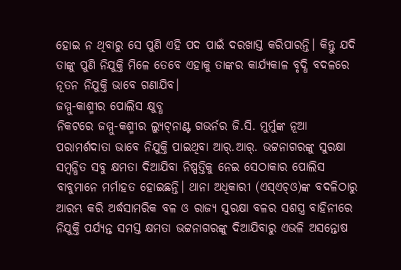ହୋଇ ନ ଥିବାରୁ ସେ ପୁଣି ଏହି ପଦ ପାଇଁ ଦରଖାସ୍ତ କରିପାରନ୍ତି। କିନ୍ତୁ ଯଦି ତାଙ୍କୁ ପୁଣି ନିଯୁକ୍ତି ମିଳେ ତେବେ ଏହାକୁ ତାଙ୍କର କାର୍ଯ୍ୟକାଳ ବୃଦ୍ଧି ବଦଳରେ ନୂତନ ନିଯୁକ୍ତି ଭାବେ ଗଣାଯିବ।
ଜମ୍ମୁ-କାଶ୍ମୀର ପୋଲିସ କ୍ଷୁବ୍ଧ
ନିକଟରେ ଜମ୍ମୁ-କଶ୍ମୀର ଲ୍ୟୁଟ୍‌ନାଣ୍ଟ ଗଭର୍ନର ଜି.ସି. ମୁର୍ମୁଙ୍କ ନୂଆ ପରାମର୍ଶଦାତା ଭାବେ ନିଯୁକ୍ତି ପାଇଥିବା ଆର୍‌.ଆର୍‌. ଭଟ୍ଟନାଗରଙ୍କୁ ସୁରକ୍ଷା ସମ୍ବନ୍ଧିତ ସବୁ କ୍ଷମତା ଦିଆଯିବା ନିଷ୍ପତ୍ତିକୁ ନେଇ ସେଠାକାର ପୋଲିସ ବାବୁମାନେ ମର୍ମାହତ ହୋଇଛନ୍ତି। ଥାନା ଅଧିକାରୀ (ଏସ୍‌ଏଚ୍‌ଓ)ଙ୍କ ବଦଳିଠାରୁ ଆରମ୍ଭ କରି ଅର୍ଦ୍ଧସାମରିକ ବଳ ଓ ରାଜ୍ୟ ସୁରକ୍ଷା ବଳର ସଶସ୍ତ୍ର ବାହିନୀରେ ନିଯୁକ୍ତି ପର୍ଯ୍ୟନ୍ତ ସମସ୍ତ କ୍ଷମତା ଭଟ୍ଟନାଗରଙ୍କୁ ଦିଆଯିବାରୁ ଏଭଳି ଅସନ୍ତୋଷ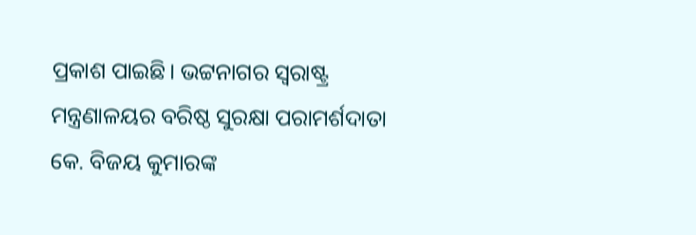ପ୍ରକାଶ ପାଇଛି। ଭଟ୍ଟନାଗର ସ୍ବରାଷ୍ଟ୍ର ମନ୍ତ୍ରଣାଳୟର ବରିଷ୍ଠ ସୁରକ୍ଷା ପରାମର୍ଶଦାତା କେ. ବିଜୟ କୁମାରଙ୍କ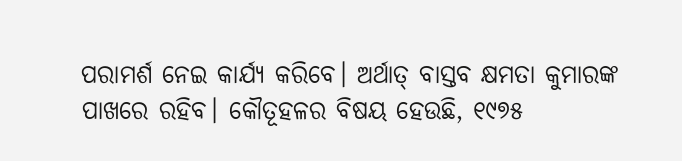ପରାମର୍ଶ ନେଇ କାର୍ଯ୍ୟ କରିବେ। ଅର୍ଥାତ୍‌ ବାସ୍ତବ କ୍ଷମତା କୁମାରଙ୍କ ପାଖରେ ରହିବ। କୌତୂହଳର ବିଷୟ ହେଉଛି, ୧୯୭୫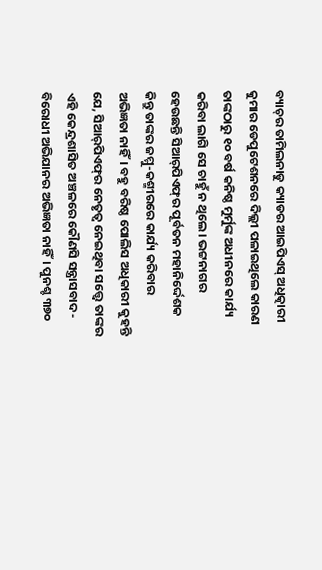ବ୍ୟାଚ୍‌ର ତାମିଲନାଡୁ କ୍ୟାଡର ଆଇପିଏସ୍‌ ଅଧିତ୍କାରୀ କୁମାର ଡେପୁଟେଶନରେ ଦିଲ୍ଲୀ ପଳାଇଥିଲେ କାରଣ ତାଙ୍କଠାରୁ ୧୦ ବର୍ଷ କନିଷ୍ଠ ମୁର୍ମୁଙ୍କ ଅଧୀନରେ କାର୍ଯ୍ୟ କରିବା ଲାଗି ସେ ଚାହୁଁ ନ ଥିଲେ। ଭଟ୍ଟନାଗର ହେଉଛନ୍ତି ସିଆର୍‌ପିଏଫ୍‌ର ପୂର୍ବତନ ମହାନିର୍ଦ୍ଦେଶକ କିନ୍ତୁ ତାଙ୍କର ଜମ୍ମୁ-କଶ୍ମୀରରେ କାର୍ଯ୍ୟ କରିବାର ଅଭିଜ୍ଞତା ନାହିଁ। ବହୁ ବରିଷ୍ଠ ପୋଲିସ ଅଧିକାରୀ କୁହନ୍ତି ଯେ, ସିଆର୍‌ପିଏଫ୍‌ର ନେତୃତ୍ୱ ନେଇଥିବା ସତ୍ତ୍ୱେ ତାଙ୍କର ଏହି କେନ୍ଦ୍ରଶାସିତ ଅଞ୍ଚଳରେ କୌଣସି ସନ୍ତ୍ରାସବାଦ-ବିରୋଧୀ ଅଭିଯାନର ଅଭିଜ୍ଞତା ନାହିଁ। ପୁନଶ୍ଚ ୩୭୦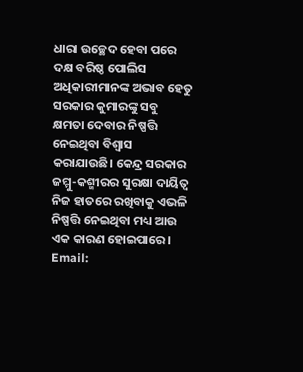ଧାରା ଉଚ୍ଛେଦ ହେବା ପରେ ଦକ୍ଷ ବରିଷ୍ଠ ପୋଲିସ ଅଧିକାରୀମାନଙ୍କ ଅଭାବ ହେତୁ ସରକାର କୁମାରଙ୍କୁ ସବୁ କ୍ଷମତା ଦେବାର ନିଷ୍ପତ୍ତି ନେଇଥିବା ବିଶ୍ୱାସ କରାଯାଉଛି। କେନ୍ଦ୍ର ସରକାର ଜମ୍ମୁ-କଶ୍ମୀରର ସୁରକ୍ଷା ଦାୟିତ୍ୱ ନିଜ ହାତରେ ରଖିବାକୁ ଏଭଳି ନିଷ୍ପତ୍ତି ନେଇଥିବା ମଧ୍ୟ ଆଉ ଏକ କାରଣ ହୋଇପାରେ।
Email: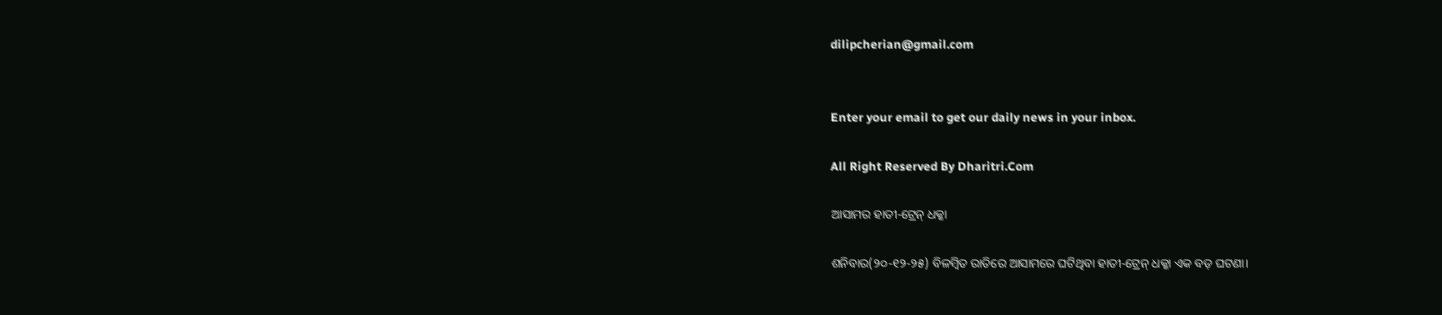dilipcherian@gmail.com


Enter your email to get our daily news in your inbox.

All Right Reserved By Dharitri.Com

ଆସାମର ହାତୀ-ଟ୍ରେନ୍‌ ଧକ୍କା

ଶନିବାର(୨୦-୧୨-୨୫) ବିଳମ୍ବିତ ରାତିରେ ଆସାମରେ ଘଟିଥିବା ହାତୀ-ଟ୍ରେନ୍‌ ଧକ୍କା ଏକ ବଡ଼ ଘଟଣା।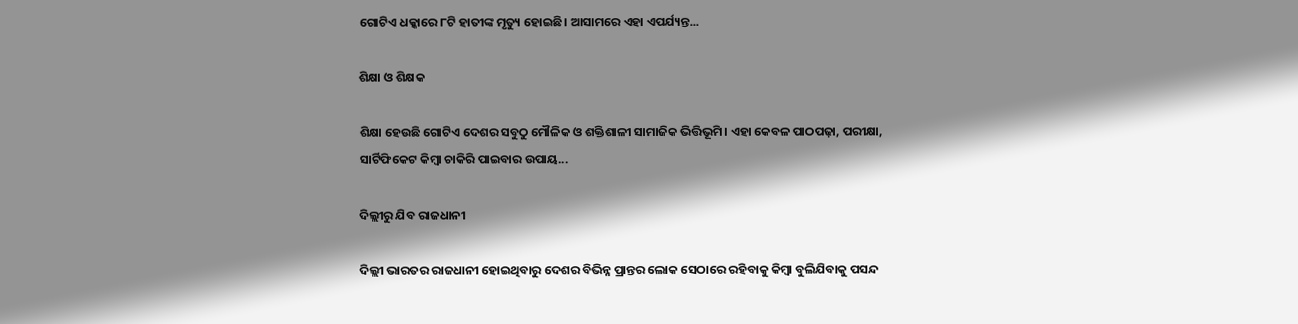ଗୋଟିଏ ଧକ୍କାରେ ୮ଟି ହାତୀଙ୍କ ମୃତ୍ୟୁ ହୋଇଛି। ଆସାମରେ ଏହା ଏପର୍ଯ୍ୟନ୍ତ...

ଶିକ୍ଷା ଓ ଶିକ୍ଷକ

ଶିକ୍ଷା ହେଉଛି ଗୋଟିଏ ଦେଶର ସବୁଠୁ ମୌଳିକ ଓ ଶକ୍ତିଶାଳୀ ସାମାଜିକ ଭିତ୍ତିଭୂମି। ଏହା କେବଳ ପାଠପଢ଼ା, ପରୀକ୍ଷା, ସାର୍ଟିଫିକେଟ କିମ୍ବା ଚାକିରି ପାଇବାର ଉପାୟ...

ଦିଲ୍ଲୀରୁ ଯିବ ରାଜଧାନୀ

ଦିଲ୍ଲୀ ଭାରତର ରାଜଧାନୀ ହୋଇଥିବାରୁ ଦେଶର ବିଭିନ୍ନ ପ୍ରାନ୍ତର ଲୋକ ସେଠାରେ ରହିବାକୁ କିମ୍ବା ବୁଲିଯିବାକୁ ପସନ୍ଦ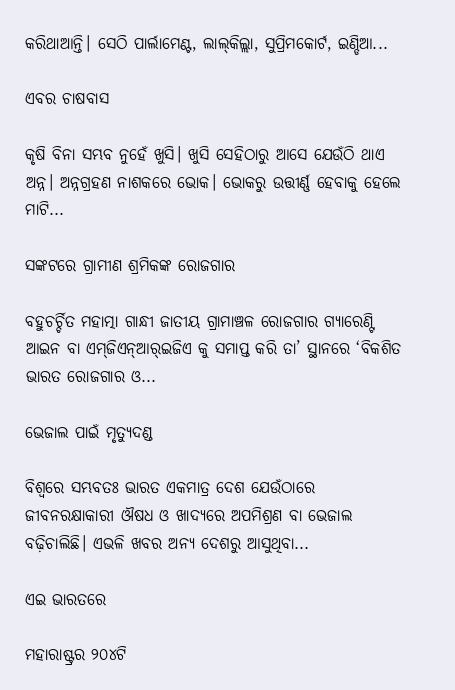କରିଥାଆନ୍ତି। ସେଠି ପାର୍ଲାମେଣ୍ଟ, ଲାଲ୍‌କିଲ୍ଲା, ସୁପ୍ରିମକୋର୍ଟ, ଇଣ୍ଡିଆ...

ଏବର ଚାଷବାସ

କୃଷି ବିନା ସମ୍ଭବ ନୁହେଁ ଖୁସି। ଖୁସି ସେହିଠାରୁ ଆସେ ଯେଉଁଠି ଥାଏ ଅନ୍ନ। ଅନ୍ନଗ୍ରହଣ ନାଶକରେ ଭୋକ। ଭୋକରୁ ଉତ୍ତୀର୍ଣ୍ଣ ହେବାକୁ ହେଲେ ମାଟି...

ସଙ୍କଟରେ ଗ୍ରାମୀଣ ଶ୍ରମିକଙ୍କ ରୋଜଗାର

ବହୁଚର୍ଚ୍ଚିତ ମହାତ୍ମା ଗାନ୍ଧୀ ଜାତୀୟ ଗ୍ରାମାଞ୍ଚଳ ରୋଜଗାର ଗ୍ୟାରେଣ୍ଟି ଆଇନ ବା ଏମ୍‌ଜିଏନ୍‌ଆର୍‌ଇଜିଏ କୁ ସମାପ୍ତ କରି ତା’ ସ୍ଥାନରେ ‘ବିକଶିତ ଭାରତ ରୋଜଗାର ଓ...

ଭେଜାଲ ପାଇଁ ମୃତ୍ୟୁଦଣ୍ଡ

ବିଶ୍ୱରେ ସମ୍ଭବତଃ ଭାରତ ଏକମାତ୍ର ଦେଶ ଯେଉଁଠାରେ ଜୀବନରକ୍ଷାକାରୀ ଔଷଧ ଓ ଖାଦ୍ୟରେ ଅପମିଶ୍ରଣ ବା ଭେଜାଲ ବଢ଼ିଚାଲିଛି। ଏଭଳି ଖବର ଅନ୍ୟ ଦେଶରୁ ଆସୁଥିବା...

ଏଇ ଭାରତରେ

ମହାରାଷ୍ଟ୍ରର ୨୦୪ଟି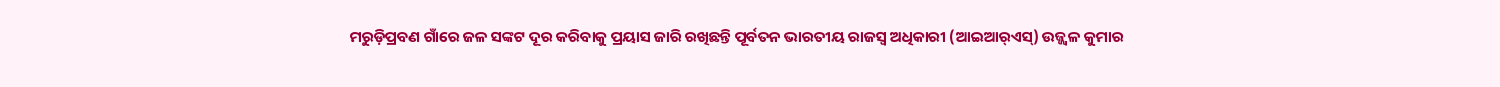ମରୁଡ଼ିପ୍ରବଣ ଗାଁରେ ଜଳ ସଙ୍କଟ ଦୂର କରିବାକୁ ପ୍ରୟାସ ଜାରି ରଖିଛନ୍ତି ପୂର୍ବତନ ଭାରତୀୟ ରାଜସ୍ବ ଅଧିକାରୀ (ଆଇଆର୍‌ଏସ୍‌) ଉଜ୍ଜ୍ୱଳ କୁମାର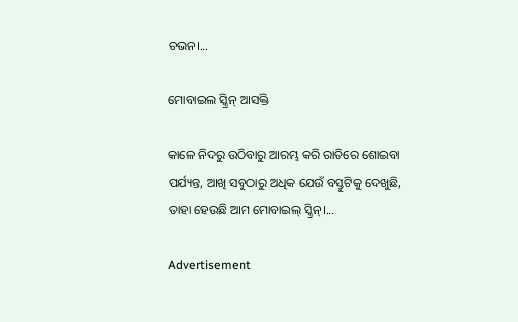ଚଭନ।...

ମୋବାଇଲ ସ୍କ୍ରିନ୍‌ ଆସକ୍ତି

କାଳେ ନିଦରୁ ଉଠିବାରୁ ଆରମ୍ଭ କରି ରାତିରେ ଶୋଇବା ପର୍ଯ୍ୟନ୍ତ, ଆଖି ସବୁଠାରୁ ଅଧିକ ଯେଉଁ ବସ୍ତୁଟିକୁ ଦେଖୁଛି, ତାହା ହେଉଛି ଆମ ମୋବାଇଲ୍‌ ସ୍କ୍ରିନ୍‌।...

Advertisement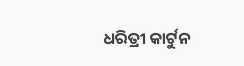ଧରିତ୍ରୀ କାର୍ଟୁନ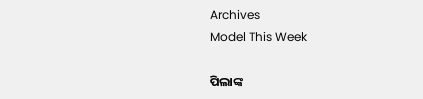Archives
Model This Week

ପିଲାଙ୍କ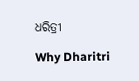ଧରିତ୍ରୀ

Why Dharitri